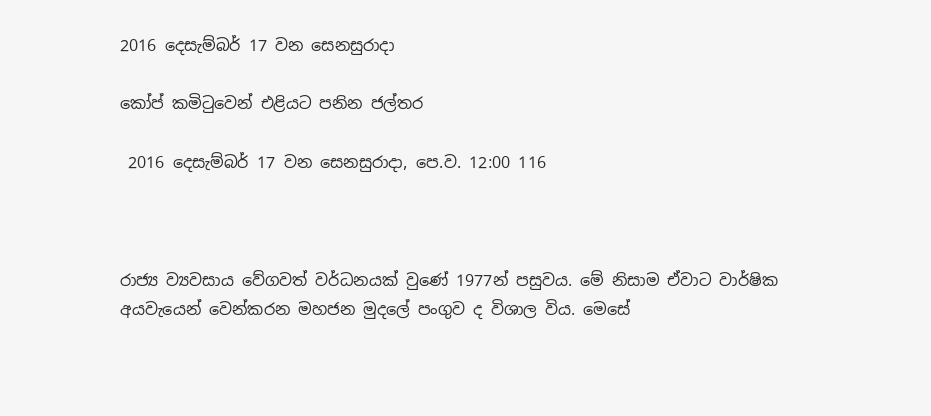2016 දෙසැම්බර් 17 වන සෙනසුරාදා

කෝප් කමිටුවෙන් එළියට පනින ජල්තර

 2016 දෙසැම්බර් 17 වන සෙනසුරාදා, පෙ.ව. 12:00 116



රාජ්‍ය ව්‍යවසාය වේගවත් වර්ධනයක් වුණේ 1977න් පසුවය. මේ නිසාම ඒවාට වාර්ෂික අයවැයෙන් වෙන්කරන මහජන මුදලේ පංගුව ද විශාල විය. මෙසේ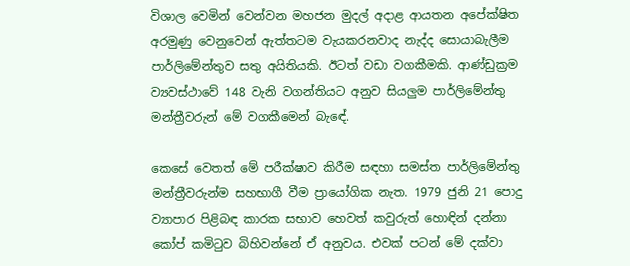විශාල වෙමින් වෙන්වන මහජන මුදල් අදාළ ආයතන අපේක්ෂිත අරමුණු වෙනුවෙන් ඇත්තටම වැයකරනවාද නැද්ද සොයාබැලීම පාර්ලිමේන්තුව සතු අයිතියකි. ඊටත් වඩා වගකීමකි. ආණ්ඩුක්‍රම ව්‍යවස්ථාවේ 148 වැනි වගන්තියට අනුව සියලුම පාර්ලිමේන්තු මන්ත්‍රීවරුන් මේ වගකීමෙන් බැඳේ.

කෙසේ වෙතත් මේ පරීක්ෂාව කිරීම සඳහා සමස්ත පාර්ලිමේන්තු මන්ත්‍රීවරුන්ම සහභාගී වීම ප්‍රායෝගික නැත. 1979 ජුනි 21 පොදු ව්‍යාපාර පිළිබඳ කාරක සභාව හෙවත් කවුරුත් හොඳින් දන්නා කෝප් කමිටුව බිහිවන්නේ ඒ අනුවය. එවක් පටන් මේ දක්වා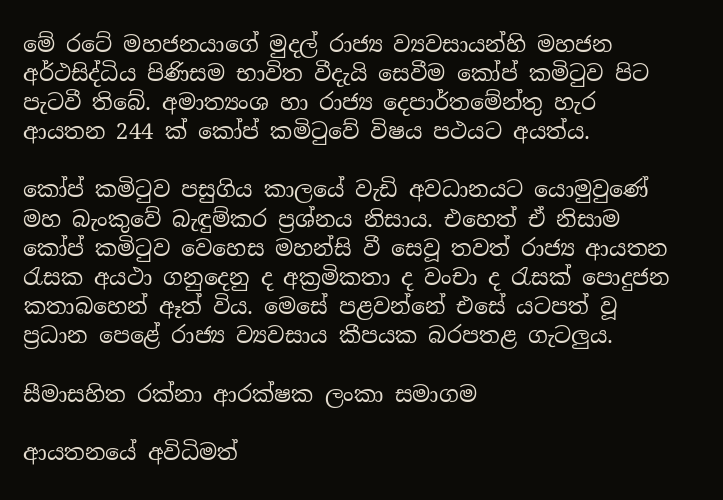මේ රටේ මහජනයාගේ මුදල් රාජ්‍ය ව්‍යවසායන්හි මහජන අර්ථසිද්ධිය පිණිසම භාවිත වීදැයි සෙවීම කෝප් කමිටුව පිට පැටවී තිබේ. අමාත්‍යංශ හා රාජ්‍ය දෙපාර්තමේන්තු හැර ආයතන 244 ක් කෝප් කමිටුවේ විෂය පථයට අයත්ය.

කෝප් කමිටුව පසුගිය කාලයේ වැඩි අවධානයට යොමුවුණේ මහ බැංකුවේ බැඳුම්කර ප්‍රශ්නය නිසාය. එහෙත් ඒ නිසාම කෝප් කමිටුව වෙහෙස මහන්සි වී සෙවූ තවත් රාජ්‍ය ආයතන රැසක අයථා ගනුදෙනු ද අක්‍රමිකතා ද වංචා ද රැසක් පොදුජන කතාබහෙන් ඈත් විය. මෙසේ පළවන්නේ එසේ යටපත් වූ ප්‍රධාන පෙළේ රාජ්‍ය ව්‍යවසාය කීපයක බරපතළ ගැටලුය.

සීමාසහිත රක්නා ආරක්ෂක ලංකා සමාගම

ආයතනයේ අවිධිමත්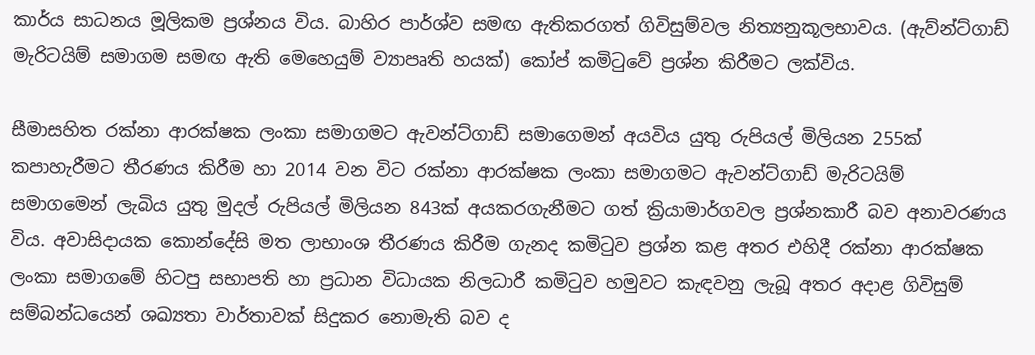කාර්ය සාධනය මූලිකම ප්‍රශ්නය විය. බාහිර පාර්ශ්ව සමඟ ඇතිකරගත් ගිවිසුම්වල නිත්‍යනුකූලභාවය. (ඇව්න්ට්ගාඩ් මැරිටයිම් සමාගම සමඟ ඇති මෙහෙයුම් ව්‍යාපෘති හයක්) කෝප් කමිටුවේ ප්‍රශ්න කිරීමට ලක්විය.

සීමාසහිත රක්නා ආරක්ෂක ලංකා සමාගමට ඇවන්ට්ගාඩ් සමාගෙමන් අයවිය යුතු රුපියල් මිලියන 255ක් කපාහැරීමට තීරණය කිරීම හා 2014 වන විට රක්නා ආරක්ෂක ලංකා සමාගමට ඇවන්ට්ගාඩ් මැරිටයිම් සමාගමෙන් ලැබිය යුතු මුදල් රුපියල් මිලියන 843ක් අයකරගැනීමට ගත් ක්‍රියාමාර්ගවල ප්‍රශ්නකාරී බව අනාවරණය විය. අවාසිදායක කොන්දේසි මත ලාභාංශ තීරණය කිරීම ගැනද කමිටුව ප්‍රශ්න කළ අතර එහිදී රක්නා ආරක්ෂක ලංකා සමාගමේ හිටපු සභාපති හා ප්‍රධාන විධායක නිලධාරී කමිටුව හමුවට කැඳවනු ලැබූ අතර අදාළ ගිවිසුම් සම්බන්ධයෙන් ශඛ්‍යතා වාර්තාවක් සිදුකර නොමැති බව ද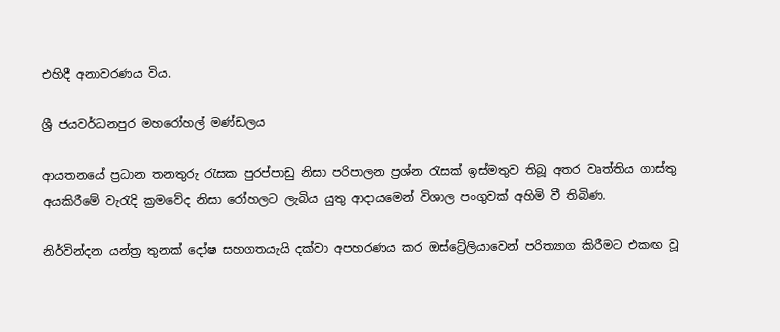එහිදී අනාවරණය විය.

ශ්‍රී ජයවර්ධනපුර මහරෝහල් මණ්ඩලය

ආයතනයේ ප්‍රධාන තනතුරු රැසක පුරප්පාඩු නිසා පරිපාලන ප්‍රශ්න රැසක් ඉස්මතුව තිබූ අතර වෘත්තිය ගාස්තු අයකිරීමේ වැරැදි ක්‍රමවේද නිසා රෝහලට ලැබිය යුතු ආදායමෙන් විශාල පංගුවක් අහිමි වී තිබිණ.

නිර්වින්දන යන්ත්‍ර තුනක් දෝෂ සහගතයැයි දක්වා අපහරණය කර ඔස්ට්‍රේලියාවෙන් පරිත්‍යාග කිරීමට එකඟ වූ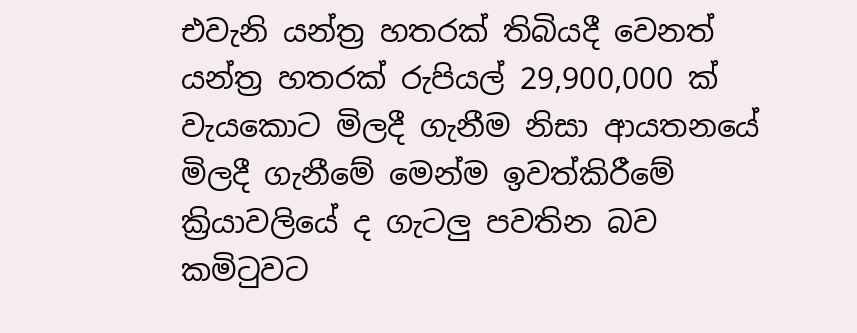එවැනි යන්ත්‍ර හතරක් තිබියදී වෙනත් යන්ත්‍ර හතරක් රුපියල් 29,900,000 ක් වැයකොට මිලදී ගැනීම නිසා ආයතනයේ මිලදී ගැනීමේ මෙන්ම ඉවත්කිරීමේ ක්‍රියාවලියේ ද ගැටලු පවතින බව කමිටුවට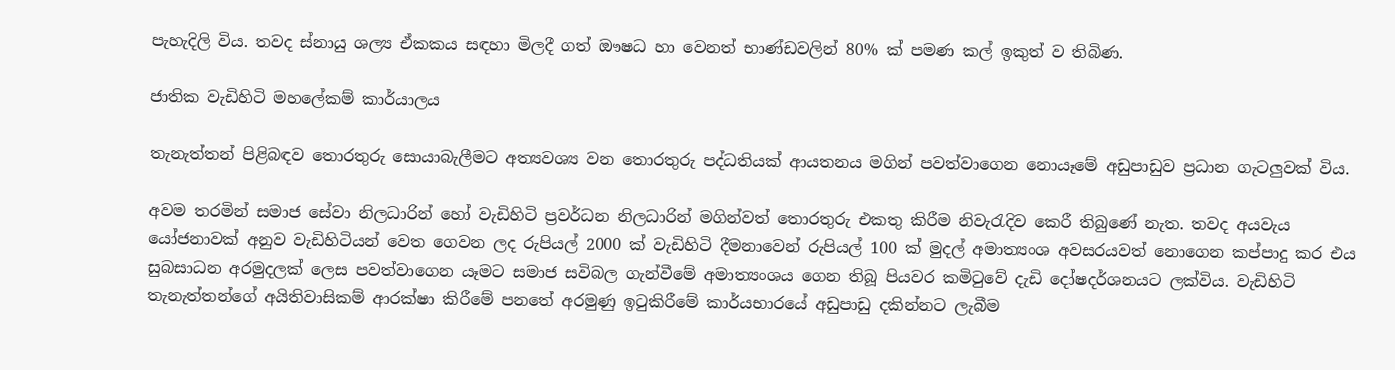පැහැදිලි විය. තවද ස්නායු ශල්‍ය ඒකකය සඳහා මිලදී ගත් ඖෂධ හා වෙනත් භාණ්ඩවලින් 80% ක් පමණ කල් ඉකුත් ව තිබිණ.

ජාතික වැඩිහිටි මහලේකම් කාර්යාලය

තැනැත්තන් පිළිබඳව තොරතුරු සොයාබැලීමට අත්‍යවශ්‍ය වන තොරතුරු පද්ධතියක් ආයතනය මගින් පවත්වාගෙන නොයෑමේ අඩුපාඩුව ප්‍රධාන ගැටලුවක් විය.

අවම තරමින් සමාජ සේවා නිලධාරින් හෝ වැඩිහිටි ප්‍රවර්ධන නිලධාරින් මගින්වත් තොරතුරු එකතු කිරීම නිවැරැදිව කෙරී තිබුණේ නැත. තවද අයවැය යෝජනාවක් අනුව වැඩිහිටියන් වෙත ගෙවන ලද රුපියල් 2000 ක් වැඩිහිටි දීමනාවෙන් රුපියල් 100 ක් මුදල් අමාත්‍යංශ අවසරයවත් නොගෙන කප්පාදු කර එය සුබසාධන අරමුදලක් ලෙස පවත්වාගෙන යෑමට සමාජ සවිබල ගැන්වීමේ අමාත්‍යංශය ගෙන තිබූ පියවර කමිටුවේ දැඩි දෝෂදර්ශනයට ලක්විය. වැඩිහිටි තැනැත්තන්ගේ අයිතිවාසිකම් ආරක්ෂා කිරීමේ පනතේ අරමුණු ඉටුකිරීමේ කාර්යභාරයේ අඩුපාඩු දකින්නට ලැබීම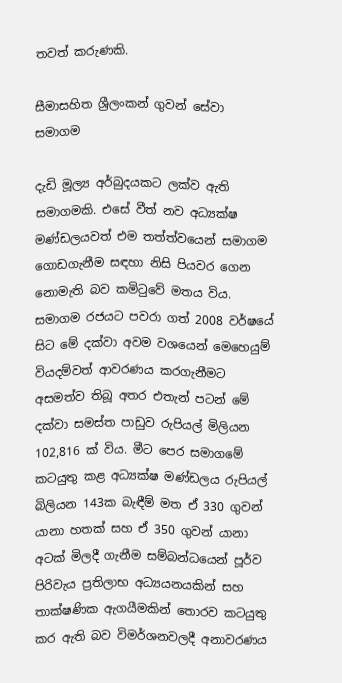තවත් කරුණකි.

සීමාසහිත ශ්‍රීලංකන් ගුවන් සේවා සමාගම

දැඩි මූල්‍ය අර්බුදයකට ලක්ව ඇති සමාගමකි. එසේ වීත් නව අධ්‍යක්ෂ මණ්ඩලයවත් එම තත්ත්වයෙන් සමාගම ගොඩගැනීම සඳහා නිසි පියවර ගෙන නොමැති බව කමිටුවේ මතය විය. සමාගම රජයට පවරා ගත් 2008 වර්ෂයේ සිට මේ දක්වා අවම වශයෙන් මෙහෙයුම් වියදම්වත් ආවරණය කරගැනීමට අසමත්ව තිබූ අතර එතැන් පටන් මේ දක්වා සමස්ත පාඩුව රුපියල් මිලියන 102,816 ක් විය. මීට පෙර සමාගමේ කටයුතු කළ අධ්‍යක්ෂ මණ්ඩලය රුපියල් බිලියන 143ක බැඳීම් මත ඒ 330 ගුවන් යානා හතක් සහ ඒ 350 ගුවන් යානා අටක් මිලදී ගැනීම සම්බන්ධයෙන් පූර්ව පිරිවැය ප්‍රතිලාභ අධ්‍යයනයකින් සහ තාක්ෂණික ඇගයීමකින් තොරව කටයුතු කර ඇති බව විමර්ශනවලදී අනාවරණය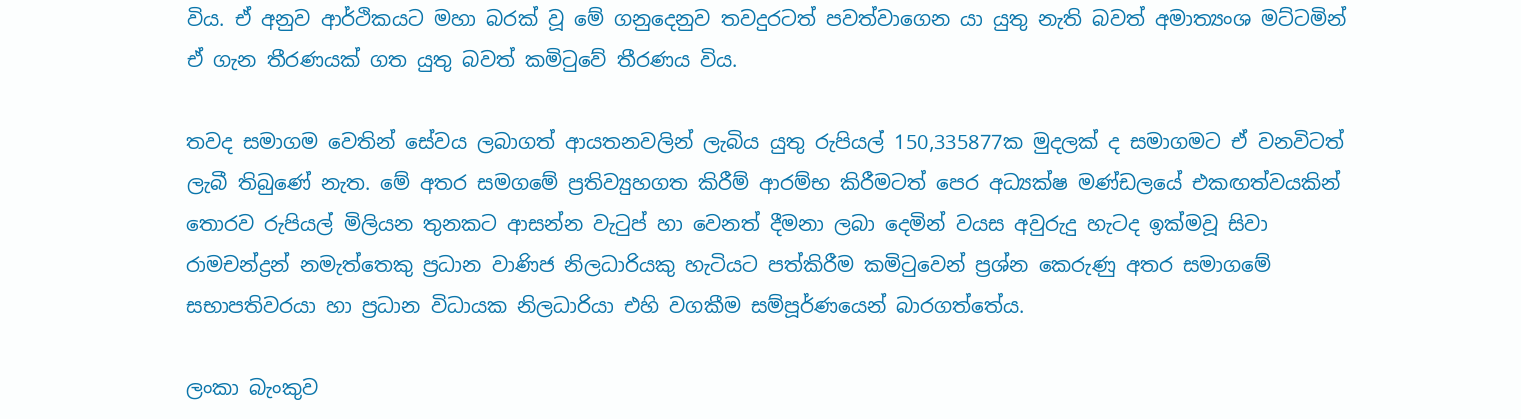විය. ඒ අනුව ආර්ථිකයට මහා බරක් වූ මේ ගනුදෙනුව තවදුරටත් පවත්වාගෙන යා යුතු නැති බවත් අමාත්‍යංශ මට්ටමින් ඒ ගැන තීරණයක් ගත යුතු බවත් කමිටුවේ තීරණය විය.

තවද සමාගම වෙතින් සේවය ලබාගත් ආයතනවලින් ලැබිය යුතු රුපියල් 150,335877ක මුදලක් ද සමාගමට ඒ වනවිටත් ලැබී තිබුණේ නැත. මේ අතර සමගමේ ප්‍රතිව්‍යුහගත කිරීම් ආරම්භ කිරීමටත් පෙර අධ්‍යක්ෂ මණ්ඩලයේ එකඟත්වයකින් තොරව රුපියල් මිලියන තුනකට ආසන්න වැටුප් හා වෙනත් දීමනා ලබා දෙමින් වයස අවුරුදු හැටද ඉක්මවූ සිවා රාමචන්ද්‍රන් නමැත්තෙකු ප්‍රධාන වාණිජ නිලධාරියකු හැටියට පත්කිරීම කමිටුවෙන් ප්‍රශ්න කෙරුණු අතර සමාගමේ සභාපතිවරයා හා ප්‍රධාන විධායක නිලධාරියා එහි වගකීම සම්පූර්ණයෙන් බාරගත්තේය.

ලංකා බැංකුව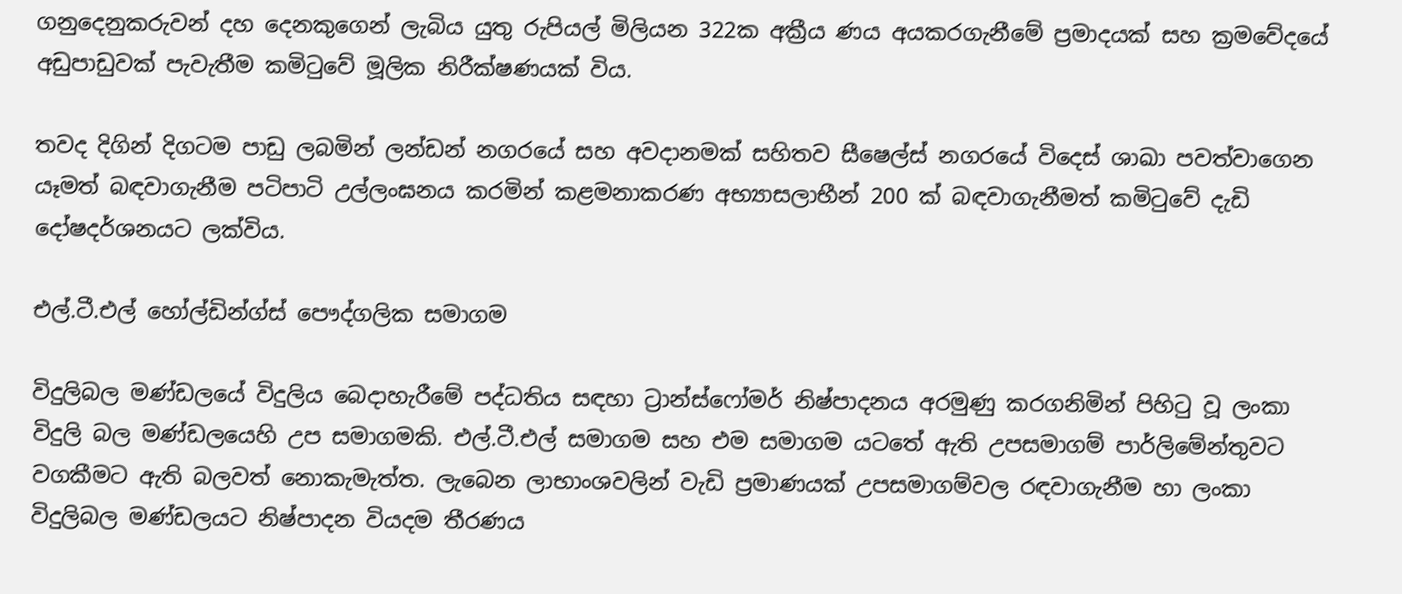ගනුදෙනුකරුවන් දහ දෙනකුගෙන් ලැබිය යුතු රුපියල් මිලියන 322ක අක්‍රීය ණය අයකරගැනීමේ ප්‍රමාදයක් සහ ක්‍රමවේදයේ අඩුපාඩුවක් පැවැතීම කමිටුවේ මූලික නිරීක්ෂණයක් විය.

තවද දිගින් දිගටම පාඩු ලබමින් ලන්ඩන් නගරයේ සහ අවදානමක් සහිතව සීෂෙල්ස් නගරයේ විදෙස් ශාඛා පවත්වාගෙන යෑමත් බඳවාගැනීම පටිපාටි උල්ලංඝනය කරමින් කළමනාකරණ අභ්‍යාසලාභීන් 200 ක් බඳවාගැනීමත් කමිටුවේ දැඩි දෝෂදර්ශනයට ලක්විය.

එල්.ටී.එල් හෝල්ඩින්ග්ස් පෞද්ගලික සමාගම

විදුලිබල මණ්ඩලයේ විදුලිය බෙදාහැරීමේ පද්ධතිය සඳහා ට්‍රාන්ස්ෆෝමර් නිෂ්පාදනය අරමුණු කරගනිමින් පිහිටු වූ ලංකා විදුලි බල මණ්ඩලයෙහි උප සමාගමකි. එල්.ටී.එල් සමාගම සහ එම සමාගම යටතේ ඇති උපසමාගම් පාර්ලිමේන්තුවට වගකීමට ඇති බලවත් නොකැමැත්ත. ලැබෙන ලාභාංශවලින් වැඩි ප්‍රමාණයක් උපසමාගම්වල රඳවාගැනීම හා ලංකා විදුලිබල මණ්ඩලයට නිෂ්පාදන වියදම තීරණය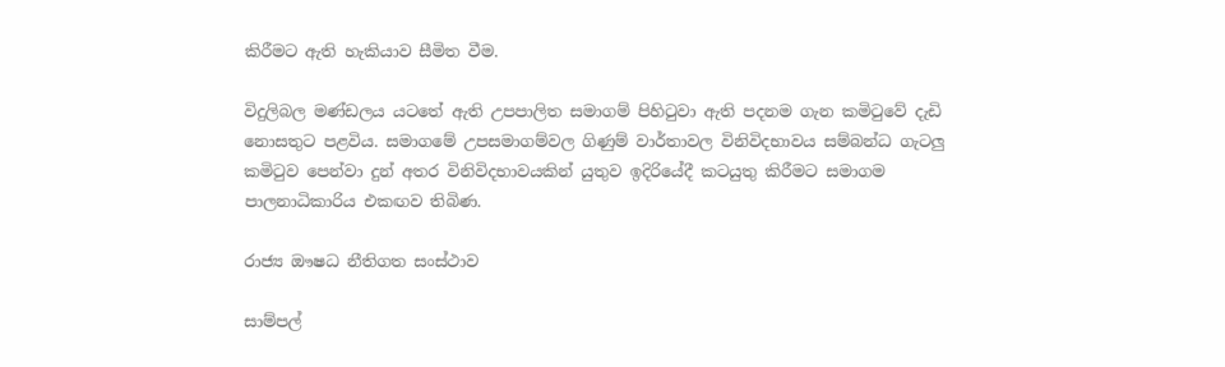කිරීමට ඇති හැකියාව සීමිත වීම.

විදුලිබල මණ්ඩලය යටතේ ඇති උපපාලිත සමාගම් පිහිටුවා ඇති පදනම ගැන කමිටුවේ දැඩි නොසතුට පළවිය. සමාගමේ උපසමාගම්වල ගිණුම් වාර්තාවල විනිවිදභාවය සම්බන්ධ ගැටලු කමිටුව පෙන්වා දුන් අතර විනිවිදභාවයකින් යුතුව ඉදිරියේදී කටයුතු කිරීමට සමාගම පාලනාධිකාරිය එකඟව තිබිණ.

රාජ්‍ය ඖෂධ නීතිගත සංස්ථාව

සාම්පල්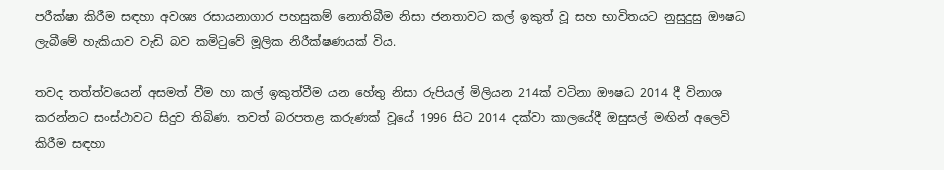පරීක්ෂා කිරීම සඳහා අවශ්‍ය රසායනාගාර පහසුකම් නොතිබීම නිසා ජනතාවට කල් ඉකුත් වූ සහ භාවිතයට නුසුදුසු ඖෂධ ලැබීමේ හැකියාව වැඩි බව කමිටුවේ මූලික නිරීක්ෂණයක් විය.

තවද තත්ත්වයෙන් අසමත් වීම හා කල් ඉකුත්වීම යන හේතු නිසා රුපියල් මිලියන 214ක් වටිනා ඖෂධ 2014 දී විනාශ කරන්නට සංස්ථාවට සිදුව තිබිණ. තවත් බරපතළ කරුණක් වූයේ 1996 සිට 2014 දක්වා කාලයේදී ඔසුසල් මඟින් අලෙවි කිරීම සඳහා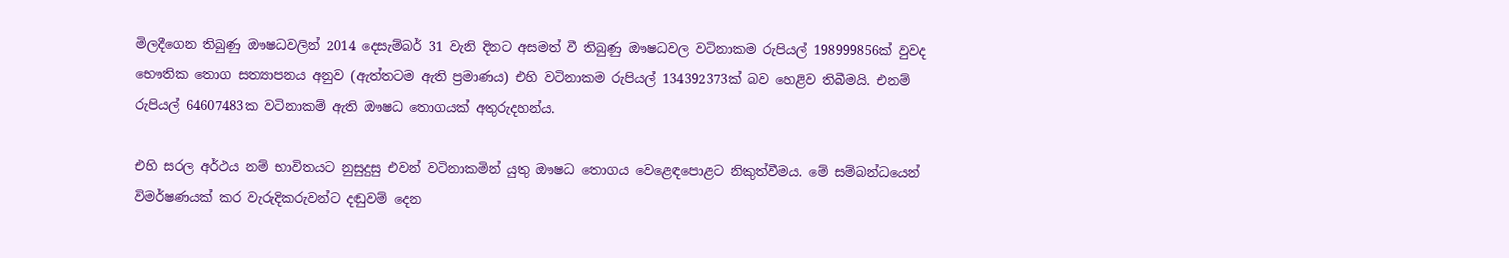මිලදීගෙන තිබුණු ඖෂධවලින් 2014 දෙසැම්බර් 31 වැනි දිනට අසමත් වී තිබුණු ඖෂධවල වටිනාකම රුපියල් 198999856ක් වුවද භෞතික තොග සත්‍යාපනය අනුව (ඇත්තටම ඇති ප්‍රමාණය) එහි වටිනාකම රුපියල් 134392373ක් බව හෙළිව තිබීමයි. එනම් රුපියල් 64607483ක වටිනාකම් ඇති ඖෂධ තොගයක් අතුරුදහන්ය.

එහි සරල අර්ථය නම් භාවිතයට නුසුදුසු එවන් වටිනාකමින් යුතු ඖෂධ තොගය වෙළෙඳපොළට නිකුත්වීමය. මේ සම්බන්ධයෙන් විමර්ෂණයක් කර වැරුදිකරුවන්ට දඬුවම් දෙන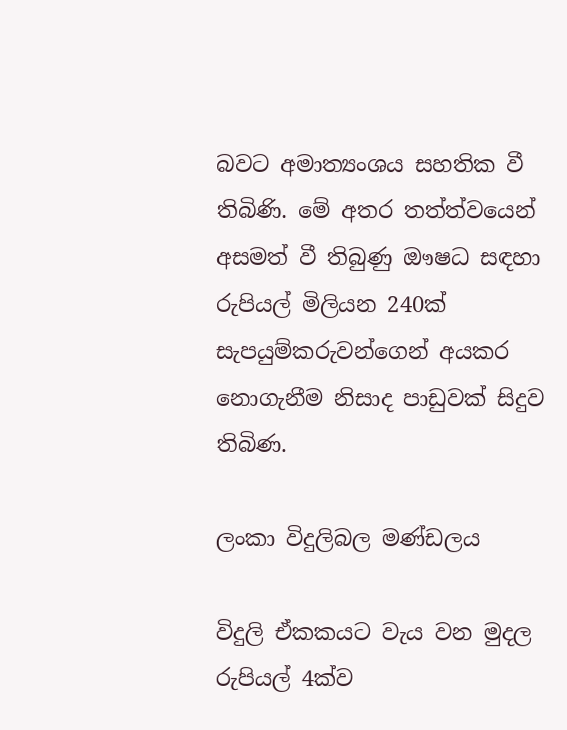බවට අමාත්‍යංශය සහතික වී තිබිණි. මේ අතර තත්ත්වයෙන් අසමත් වී තිබුණු ඖෂධ සඳහා රුපියල් මිලියන 240ක් සැපයුම්කරුවන්ගෙන් අයකර නොගැනීම නිසාද පාඩුවක් සිදුව තිබිණ.

ලංකා විදුලිබල මණ්ඩලය

විදුලි ඒකකයට වැය වන මුදල රුපියල් 4ක්ව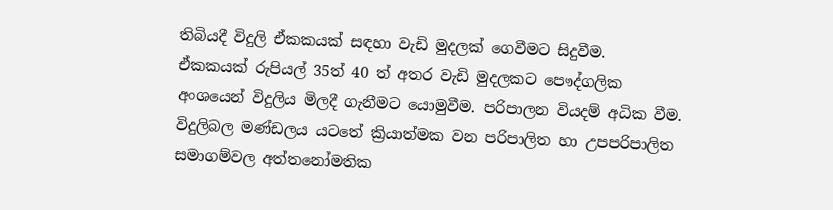තිබියදී විදුලි ඒකකයක් සඳහා වැඩි මුදලක් ගෙවීමට සිදුවීම.
ඒකකයක් රුපියල් 35ත් 40 ත් අතර වැඩි මුදලකට පෞද්ගලික අංශයෙන් විදුලිය මිලදී ගැනීමට යොමුවීම. පරිපාලන වියදම් අධික වීම. විදුලිබල මණ්ඩලය යටතේ ක්‍රියාත්මක වන පරිපාලිත හා උපපරිපාලිත සමාගම්වල අත්තනෝමතික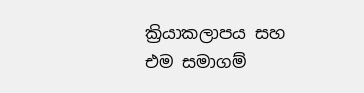ක්‍රියාකලාපය සහ එම සමාගම්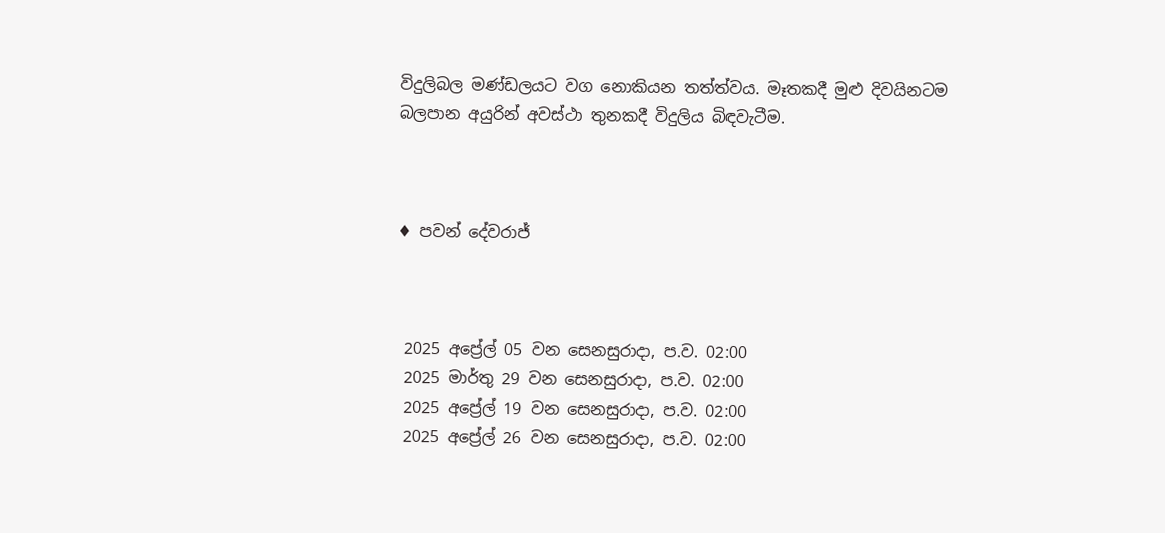විදුලිබල මණ්ඩලයට වග නොකියන තත්ත්වය. මෑතකදී මුළු දිවයිනටම බලපාන අයුරින් අවස්ථා තුනකදී විදුලිය බිඳවැටීම.



♦ පවන් දේවරාජ්



 2025 අප්‍රේල් 05 වන සෙනසුරාදා, ප.ව. 02:00
 2025 මාර්තු 29 වන සෙනසුරාදා, ප.ව. 02:00
 2025 අප්‍රේල් 19 වන සෙනසුරාදා, ප.ව. 02:00
 2025 අප්‍රේල් 26 වන සෙනසුරාදා, ප.ව. 02:00